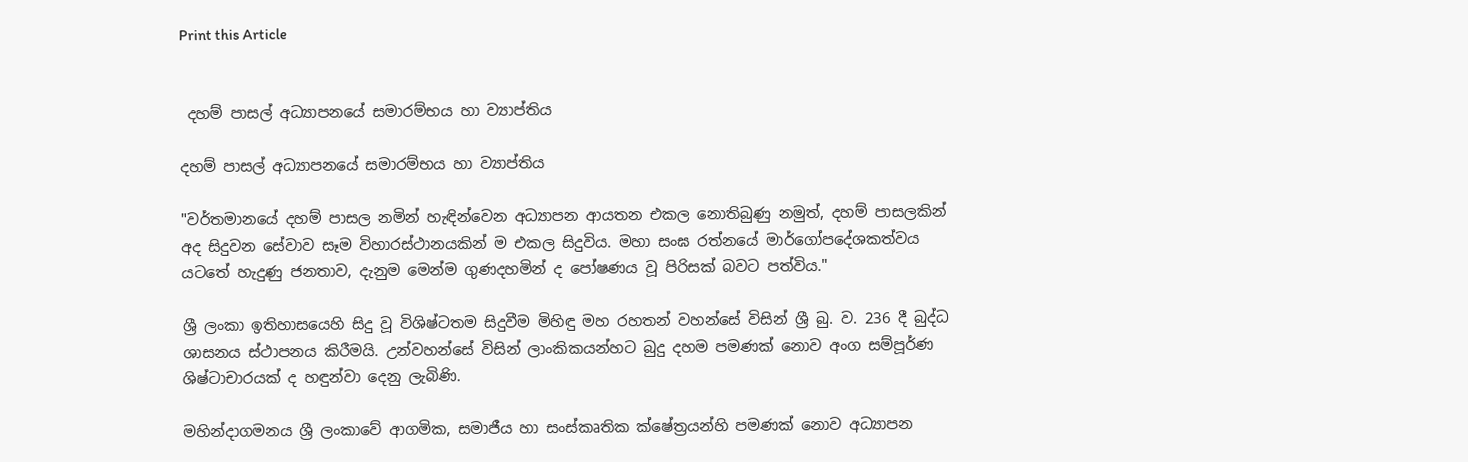Print this Article


 දහම් පාසල් අධ්‍යාපනයේ සමාරම්භය හා ව්‍යාප්තිය

දහම් පාසල් අධ්‍යාපනයේ සමාරම්භය හා ව්‍යාප්තිය

"වර්තමානයේ දහම් පාසල නමින් හැඳින්වෙන අධ්‍යාපන ආයතන එකල නොතිබුණු නමුත්, දහම් පාසලකින් අද සිදුවන සේවාව සෑම විහාරස්ථානයකින් ම එකල සිදුවිය. මහා සංඝ රත්නයේ මාර්ගෝපදේශකත්වය යටතේ හැදුණු ජනතාව, දැනුම මෙන්ම ගුණදහමින් ද පෝෂණය වූ පිරිසක් බවට පත්විය."

ශ්‍රී ලංකා ඉතිහාසයෙහි සිදු වූ විශිෂ්ටතම සිදුවීම මිහිඳු මහ රහතන් වහන්සේ විසින් ශ්‍රී බු. ව. 236 දී බුද්ධ ශාසනය ස්ථාපනය කිරීමයි. උන්වහන්සේ විසින් ලාංකිකයන්හට බුදු දහම පමණක් නොව අංග සම්පූර්ණ ශිෂ්ටාචාරයක් ද හඳුන්වා දෙනු ලැබිණි.

මහින්දාගමනය ශ්‍රී ලංකාවේ ආගමික, සමාජීය හා සංස්කෘතික ක්ෂේත්‍රයන්හි පමණක් නොව අධ්‍යාපන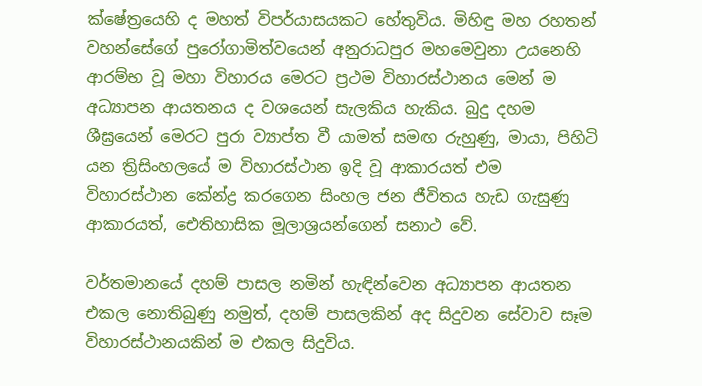ක්ෂේත්‍රයෙහි ද මහත් විපර්යාසයකට හේතුවිය. මිහිඳු මහ රහතන් වහන්සේගේ පුරෝගාමිත්වයෙන් අනුරාධපුර මහමෙවුනා උයනෙහි ආරම්භ වූ මහා විහාරය මෙරට ප්‍රථම විහාරස්ථානය මෙන් ම අධ්‍යාපන ආයතනය ද වශයෙන් සැලකිය හැකිය. බුදු දහම ශීඝ්‍රයෙන් මෙරට පුරා ව්‍යාප්ත වී යාමත් සමඟ රුහුණු, මායා, පිහිටි යන ත්‍රිසිංහලයේ ම විහාරස්ථාන ඉදි වූ ආකාරයත් එම විහාරස්ථාන කේන්ද්‍ර කරගෙන සිංහල ජන ජීවිතය හැඩ ගැසුණු ආකාරයත්, ඓතිහාසික මූලාශ්‍රයන්ගෙන් සනාථ වේ.

වර්තමානයේ දහම් පාසල නමින් හැඳින්වෙන අධ්‍යාපන ආයතන එකල නොතිබුණු නමුත්, දහම් පාසලකින් අද සිදුවන සේවාව සෑම විහාරස්ථානයකින් ම එකල සිදුවිය.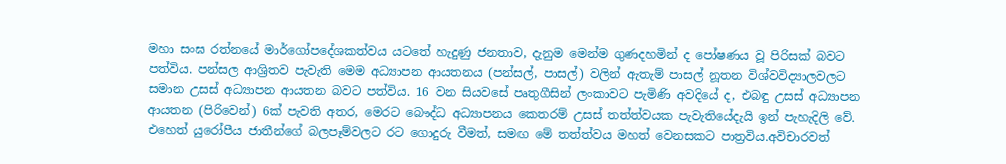මහා සංඝ රත්නයේ මාර්ගෝපදේශකත්වය යටතේ හැදුණු ජනතාව, දැනුම මෙන්ම ගුණදහමින් ද පෝෂණය වූ පිරිසක් බවට පත්විය. පන්සල ආශ්‍රිතව පැවැති මෙම අධ්‍යාපන ආයතනය (පන්සල්, පාසල්) වලින් ඇතැම් පාසල් නූතන විශ්වවිද්‍යාලවලට සමාන උසස් අධ්‍යාපන ආයතන බවට පත්විය. 16 වන සියවසේ පෘතුගීසින් ලංකාවට පැමිණි අවදියේ ද, එබඳු උසස් අධ්‍යාපන ආයතන (පිරිවෙන්) 6ක් පැවති අතර, මෙරට බෞද්ධ අධ්‍යාපනය කෙතරම් උසස් තත්ත්වයක පැවැතියේදැයි ඉන් පැහැදිලි වේ. එහෙත් යුරෝපීය ජාතීන්ගේ බලපෑම්වලට රට ගොදුරු වීමත්, සමඟ මේ තත්ත්වය මහත් වෙනසකට පාත්‍රවිය.අවිචාරවත්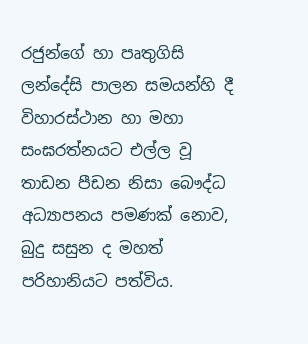රජුන්ගේ හා පෘතුගිසි ලන්දේසි පාලන සමයන්හි දී විහාරස්ථාන හා මහා සංඝරත්නයට එල්ල වූ තාඩන පීඩන නිසා බෞද්ධ අධ්‍යාපනය පමණක් නොව, බුදු සසුන ද මහත් පරිහානියට පත්විය.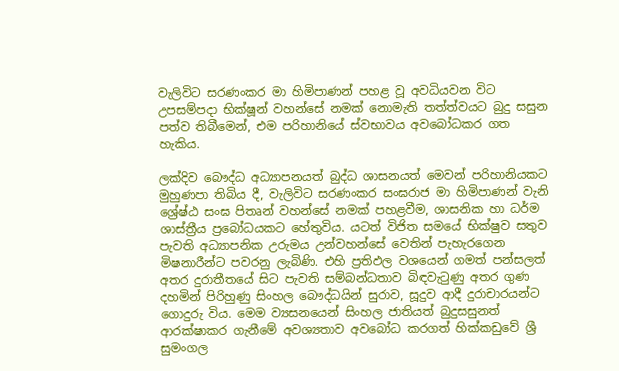වැලිවිට සරණංකර මා හිමිපාණන් පහළ වූ අවධියවන විට උපසම්පදා භික්ෂූන් වහන්සේ නමක් නොමැති තත්ත්වයට බුදු සසුන පත්ව තිබීමෙන්, එම පරිහානියේ ස්වභාවය අවබෝධකර ගත හැකිය.

ලක්දිව බෞද්ධ අධ්‍යාපනයත් බුද්ධ ශාසනයත් මෙවන් පරිහානියකට මුහුණපා තිබිය දී, වැලිවිට සරණංකර සංඝරාජ මා හිමිපාණන් වැනි ශ්‍රේෂ්ඨ සංඝ පිතෘන් වහන්සේ නමක් පහළවීම, ශාසනික හා ධර්ම ශාස්ත්‍රීය ප්‍රබෝධයකට හේතුවිය. යටත් විජිත සමයේ භික්ෂුව සතුව පැවති අධ්‍යාපනික උරුමය උන්වහන්සේ වෙතින් පැහැරගෙන මිෂනාරීන්ට පවරනු ලැබිණි. එහි ප්‍රතිඵල වශයෙන් ගමත් පන්සලත් අතර දුරාතීතයේ සිට පැවති සම්බන්ධතාව බිඳවැටුණු අතර ගුණ දහමින් පිරිහුණු සිංහල බෞද්ධයින් සුරාව, සූදුව ආදී දුරාචාරයන්ට ගොදුරු විය. මෙම ව්‍යසනයෙන් සිංහල ජාතියත් බුදුසසුනත් ආරක්ෂාකර ගැනීමේ අවශ්‍යතාව අවබෝධ කරගත් හික්කඩුවේ ශ්‍රී සුමංගල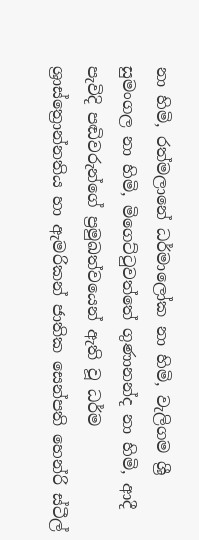නා හිමි, රත්මලානේ ධර්මාලෝක නා හිමි, වැලිගම ශ්‍රී සුමංගල නා හිමි, මිගෙට්ටුවත්තේ ගුණානන්ද නා හිමි, ආදී පැවිදි පඬිවරුන්ගේ ප්‍රමුඛත්වයෙන් ඇති වූ ධර්ම ශ්‍රාස්ත්‍රොන්නතිය හා ඇමරිකන් ජාතික සෙන්පති හෙන්රි ස්ටීල්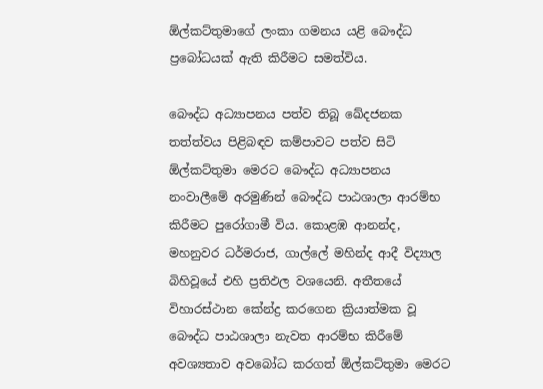ඕල්කට්තුමාගේ ලංකා ගමනය යළි බෞද්ධ ප්‍රබෝධයක් ඇති කිරීමට සමත්විය.

බෞද්ධ අධ්‍යාපනය පත්ව තිබූ ඛේදජනක තත්ත්වය පිළිබඳව කම්පාවට පත්ව සිටි ඕල්කට්තුමා මෙරට බෞද්ධ අධ්‍යාපනය නංවාලීමේ අරමුණින් බෞද්ධ පාඨශාලා ආරම්භ කිරීමට පුරෝගාමී විය. කොළඹ ආනන්ද, මහනුවර ධර්මරාජ, ගාල්ලේ මහින්ද ආදී විද්‍යාල බිහිවූයේ එහි ප්‍රතිඵල වශයෙනි. අතීතයේ විහාරස්ථාන කේන්ද්‍ර කරගෙන ක්‍රියාත්මක වූ බෞද්ධ පාඨශාලා නැවත ආරම්භ කිරීමේ අවශ්‍යතාව අවබෝධ කරගත් ඕල්කට්තුමා මෙරට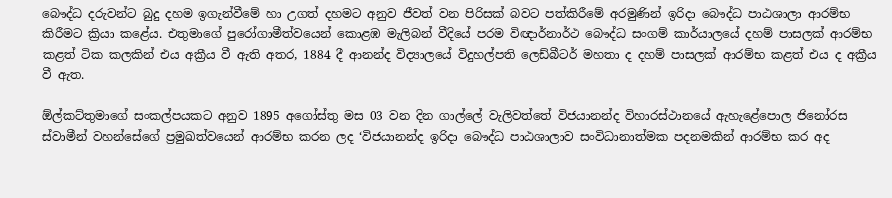බෞද්ධ දරුවන්ට බුදු දහම ඉගැන්වීමේ හා උගත් දහමට අනුව ජීවත් වන පිරිසක් බවට පත්කිරීමේ අරමුණින් ඉරිදා බෞද්ධ පාඨශාලා ආරම්භ කිරීමට ක්‍රියා කළේය. එතුමාගේ පුරෝගාමීත්වයෙන් කොළඹ මැලිබන් වීදියේ පරම විඥාර්නාර්ථ බෞද්ධ සංගම් කාර්යාලයේ දහම් පාසලක් ආරම්භ කළත් ටික කලකින් එය අක්‍රීය වී ඇති අතර, 1884 දී ආනන්ද විද්‍යාලයේ විදුහල්පති ලෙඩ්බීටර් මහතා ද දහම් පාසලක් ආරම්භ කළත් එය ද අක්‍රීය වී ඇත.

ඕල්කට්තුමාගේ සංකල්පයකට අනුව 1895 අගෝස්තු මස 03 වන දින ගාල්ලේ වැලිවත්තේ විජයානන්ද විහාරස්ථානයේ ඇහැළේපොල ජිනෝරස ස්වාමීන් වහන්සේගේ ප්‍රමුඛත්වයෙන් ආරම්භ කරන ලද ‘විජයානන්ද ඉරිදා බෞද්ධ පාඨශාලාව සංවිධානාත්මක පදනමකින් ආරම්භ කර අද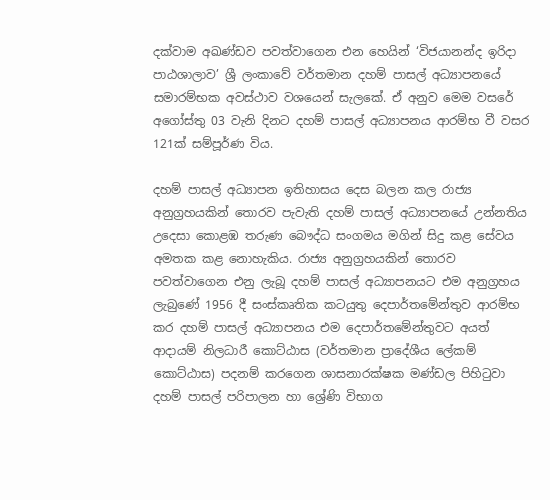දක්වාම අඛණ්ඩව පවත්වාගෙන එන හෙයින් ‘විජයානන්ද ඉරිදා පාඨශාලාව’ ශ්‍රී ලංකාවේ වර්තමාන දහම් පාසල් අධ්‍යාපනයේ සමාරම්භක අවස්ථාව වශයෙන් සැලකේ. ඒ අනුව මෙම වසරේ අගෝස්තු 03 වැනි දිනට දහම් පාසල් අධ්‍යාපනය ආරම්භ වී වසර 121ක් සම්පූර්ණ විය.

දහම් පාසල් අධ්‍යාපන ඉතිහාසය දෙස බලන කල රාජ්‍ය අනුග්‍රහයකින් තොරව පැවැති දහම් පාසල් අධ්‍යාපනයේ උන්නතිය උදෙසා කොළඹ තරුණ බෞද්ධ සංගමය මගින් සිදු කළ සේවය අමතක කළ නොහැකිය. රාජ්‍ය අනුග්‍රහයකින් තොරව පවත්වාගෙන එනු ලැබූ දහම් පාසල් අධ්‍යාපනයට එම අනුග්‍රහය ලැබුණේ 1956 දී සංස්කෘතික කටයුතු දෙපාර්තමේන්තුව ආරම්භ කර දහම් පාසල් අධ්‍යාපනය එම දෙපාර්තමේන්තුවට අයත් ආදායම් නිලධාරී කොට්ඨාස (වර්තමාන ප්‍රාදේශීය ලේකම් කොට්ඨාස) පදනම් කරගෙන ශාසනාරක්ෂක මණ්ඩල පිහිටුවා දහම් පාසල් පරිපාලන හා ශ්‍රේණි විභාග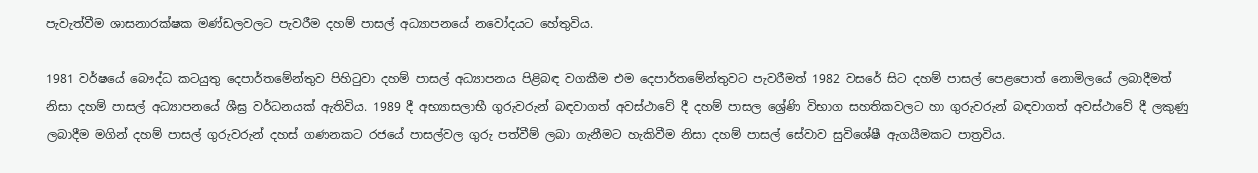පැවැත්වීම ශාසනාරක්ෂක මණ්ඩලවලට පැවරීම දහම් පාසල් අධ්‍යාපනයේ නවෝදයට හේතුවිය.

1981 වර්ෂයේ බෞද්ධ කටයුතු දෙපාර්තමේන්තුව පිහිටුවා දහම් පාසල් අධ්‍යාපනය පිළිබඳ වගකීම එම දෙපාර්තමේන්තුවට පැවරීමත් 1982 වසරේ සිට දහම් පාසල් පෙළපොත් නොමිලයේ ලබාදීමත් නිසා දහම් පාසල් අධ්‍යාපනයේ ශීඝ්‍ර වර්ධනයක් ඇතිවිය. 1989 දී අභ්‍යාසලාභී ගුරුවරුන් බඳවාගත් අවස්ථාවේ දී දහම් පාසල ශ්‍රේණි විභාග සහතිකවලට හා ගුරුවරුන් බඳවාගත් අවස්ථාවේ දී ලකුණු ලබාදීම මගින් දහම් පාසල් ගුරුවරුන් දහස් ගණනකට රජයේ පාසල්වල ගුරු පත්වීම් ලබා ගැනීමට හැකිවීම නිසා දහම් පාසල් සේවාව සුවිශේෂී ඇගයීමකට පාත්‍රවිය.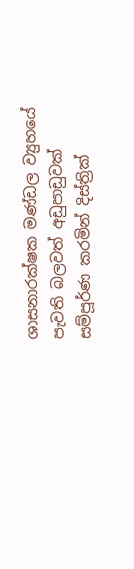ශාසනාරක්ෂක මණ්ඩල ව්‍යුහයේ පැවති බලවත් අඩුපාඩුවක් සම්පූර්ණ කරමින් දිස්ත්‍රික්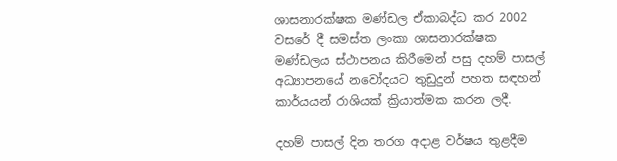ශාසනාරක්ෂක මණ්ඩල ඒකාබද්ධ කර 2002 වසරේ දී සමස්ත ලංකා ශාසනාරක්ෂක මණ්ඩලය ස්ථාපනය කිරීමෙන් පසු දහම් පාසල් අධ්‍යාපනයේ නවෝදයට තුඩුදුන් පහත සඳහන් කාර්යයන් රාශියක් ක්‍රියාත්මක කරන ලදී.

දහම් පාසල් දින තරග අදාළ වර්ෂය තුළදීම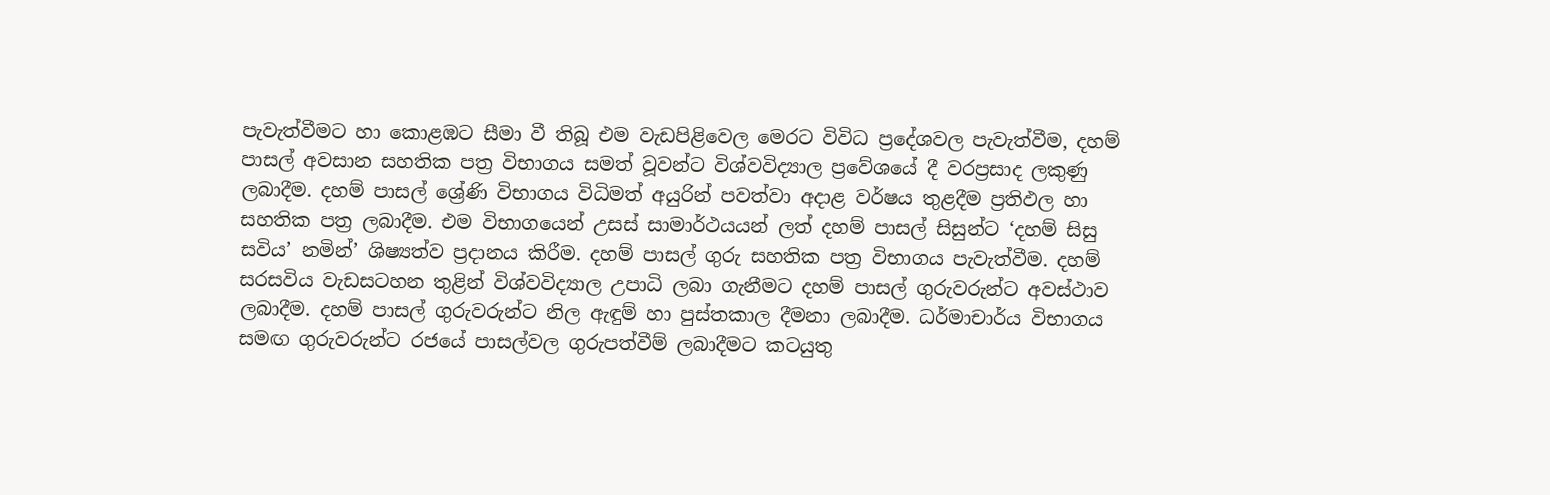පැවැත්වීමට හා කොළඹට සීමා වී තිබූ එම වැඩපිළිවෙල මෙරට විවිධ ප්‍රදේශවල පැවැත්වීම, දහම් පාසල් අවසාන සහතික පත්‍ර විභාගය සමත් වූවන්ට විශ්වවිද්‍යාල ප්‍රවේශයේ දී වරප්‍රසාද ලකුණු ලබාදීම. දහම් පාසල් ශ්‍රේණි විභාගය විධිමත් අයුරින් පවත්වා අදාළ වර්ෂය තුළදීම ප්‍රතිඵල හා සහතික පත්‍ර ලබාදීම. එම විභාගයෙන් උසස් සාමාර්ථයයන් ලත් දහම් පාසල් සිසුන්ට ‘දහම් සිසු සවිය’ නමින්’ ශිෂ්‍යත්ව ප්‍රදානය කිරීම. දහම් පාසල් ගුරු සහතික පත්‍ර විභාගය පැවැත්වීම. දහම් සරසවිය වැඩසටහන තුළින් විශ්වවිද්‍යාල උපාධි ලබා ගැනීමට දහම් පාසල් ගුරුවරුන්ට අවස්ථාව ලබාදීම. දහම් පාසල් ගුරුවරුන්ට නිල ඇඳුම් හා පුස්තකාල දීමනා ලබාදීම. ධර්මාචාර්ය විභාගය සමඟ ගුරුවරුන්ට රජයේ පාසල්වල ගුරුපත්වීම් ලබාදීමට කටයුතු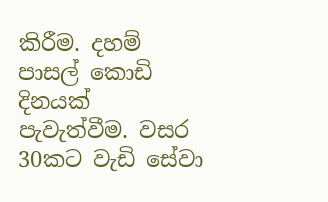කිරීම. දහම් පාසල් කොඩි දිනයක් පැවැත්වීම. වසර 30කට වැඩි සේවා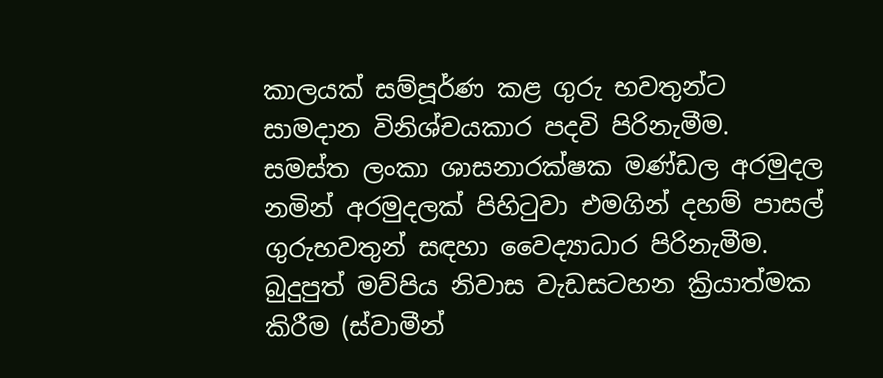කාලයක් සම්පූර්ණ කළ ගුරු භවතුන්ට සාමදාන විනිශ්චයකාර පදවි පිරිනැමීම. සමස්ත ලංකා ශාසනාරක්ෂක මණ්ඩල අරමුදල නමින් අරමුදලක් පිහිටුවා එමගින් දහම් පාසල් ගුරුභවතුන් සඳහා වෛද්‍යාධාර පිරිනැමීම. බුදුපුත් මව්පිය නිවාස වැඩසටහන ක්‍රියාත්මක කිරීම (ස්වාමීන්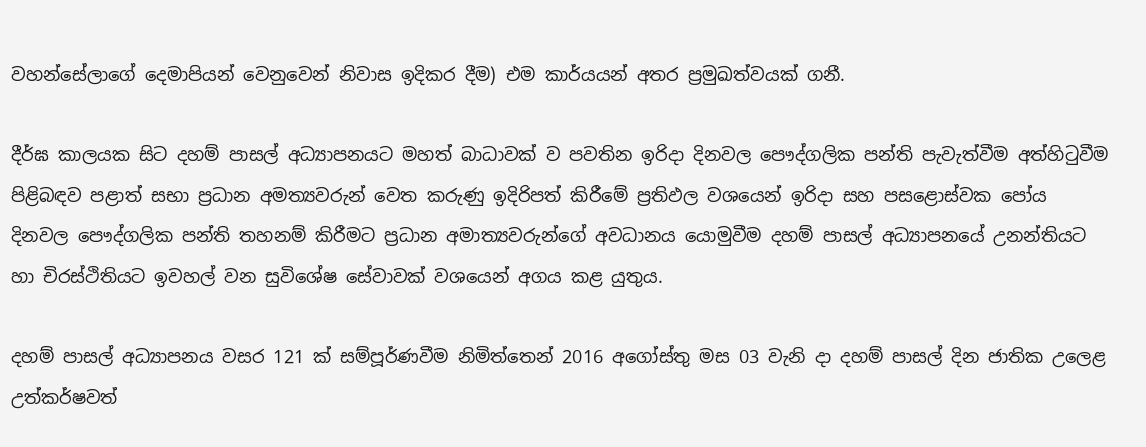වහන්සේලාගේ දෙමාපියන් වෙනුවෙන් නිවාස ඉදිකර දීම) එම කාර්යයන් අතර ප්‍රමුඛත්වයක් ගනී.

දීර්ඝ කාලයක සිට දහම් පාසල් අධ්‍යාපනයට මහත් බාධාවක් ව පවතින ඉරිදා දිනවල පෞද්ගලික පන්ති පැවැත්වීම අත්හිටුවීම පිළිබඳව පළාත් සභා ප්‍රධාන අමත්‍යවරුන් වෙත කරුණු ඉදිරිපත් කිරීමේ ප්‍රතිඵල වශයෙන් ඉරිදා සහ පසළොස්වක පෝය දිනවල පෞද්ගලික පන්ති තහනම් කිරීමට ප්‍රධාන අමාත්‍යවරුන්ගේ අවධානය යොමුවීම දහම් පාසල් අධ්‍යාපනයේ උනන්තියට හා චිරස්ථිතියට ඉවහල් වන සුවිශේෂ සේවාවක් වශයෙන් අගය කළ යුතුය.

දහම් පාසල් අධ්‍යාපනය වසර 121 ක් සම්පූර්ණවීම නිමිත්තෙන් 2016 අගෝස්තු මස 03 වැනි දා දහම් පාසල් දින ජාතික උලෙළ උත්කර්ෂවත්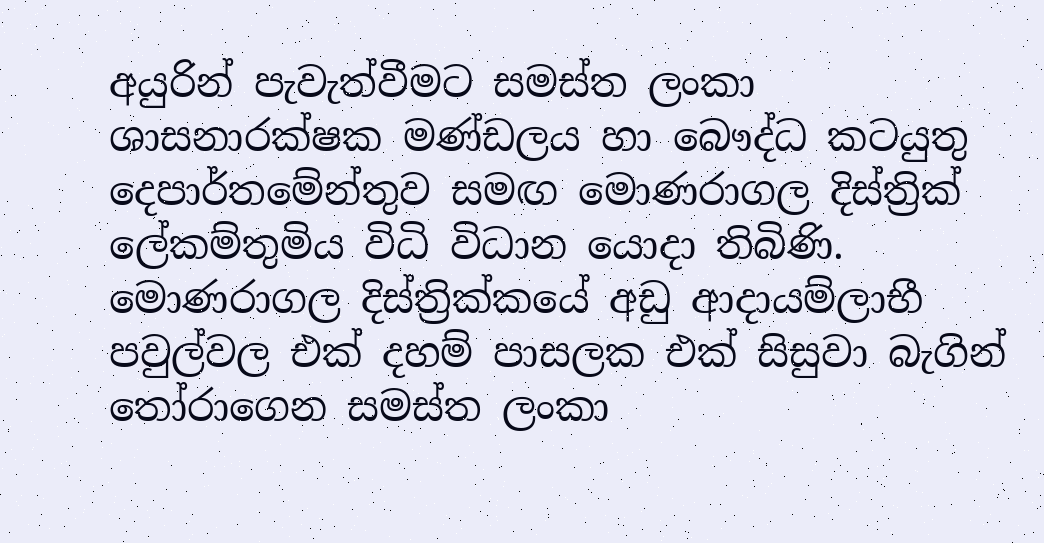අයුරින් පැවැත්වීමට සමස්ත ලංකා ශාසනාරක්ෂක මණ්ඩලය හා බෞද්ධ කටයුතු දෙපාර්තමේන්තුව සමඟ මොණරාගල දිස්ත්‍රික් ලේකම්තුමිය විධි විධාන යොදා තිබිණි. මොණරාගල දිස්ත්‍රික්කයේ අඩු ආදායම්ලාභී පවුල්වල එක් දහම් පාසලක එක් සිසුවා බැගින් තෝරාගෙන සමස්ත ලංකා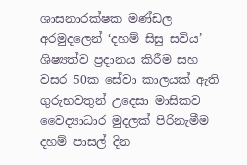ශාසනාරක්ෂක මණ්ඩල අරමුදලෙන් ‘දහම් සිසු සවිය’ ශිෂ්‍යත්ව ප්‍රදානය කිරීම සහ වසර 50ක සේවා කාලයක් ඇති ගුරුභවතුන් උදෙසා මාසිකව වෛද්‍යාධාර මුදලක් පිරිනැමීම දහම් පාසල් දින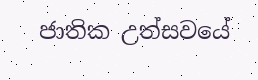ජාතික උත්සවයේ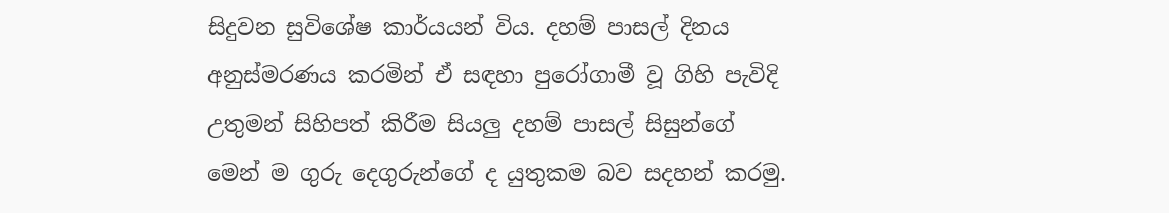සිදුවන සුවිශේෂ කාර්යයන් විය. දහම් පාසල් දිනය අනුස්මරණය කරමින් ඒ සඳහා පුරෝගාමී වූ ගිහි පැවිදි උතුමන් සිහිපත් කිරීම සියලු දහම් පාසල් සිසුන්ගේ මෙන් ම ගුරු දෙගුරුන්ගේ ද යුතුකම බව සදහන් කරමු.